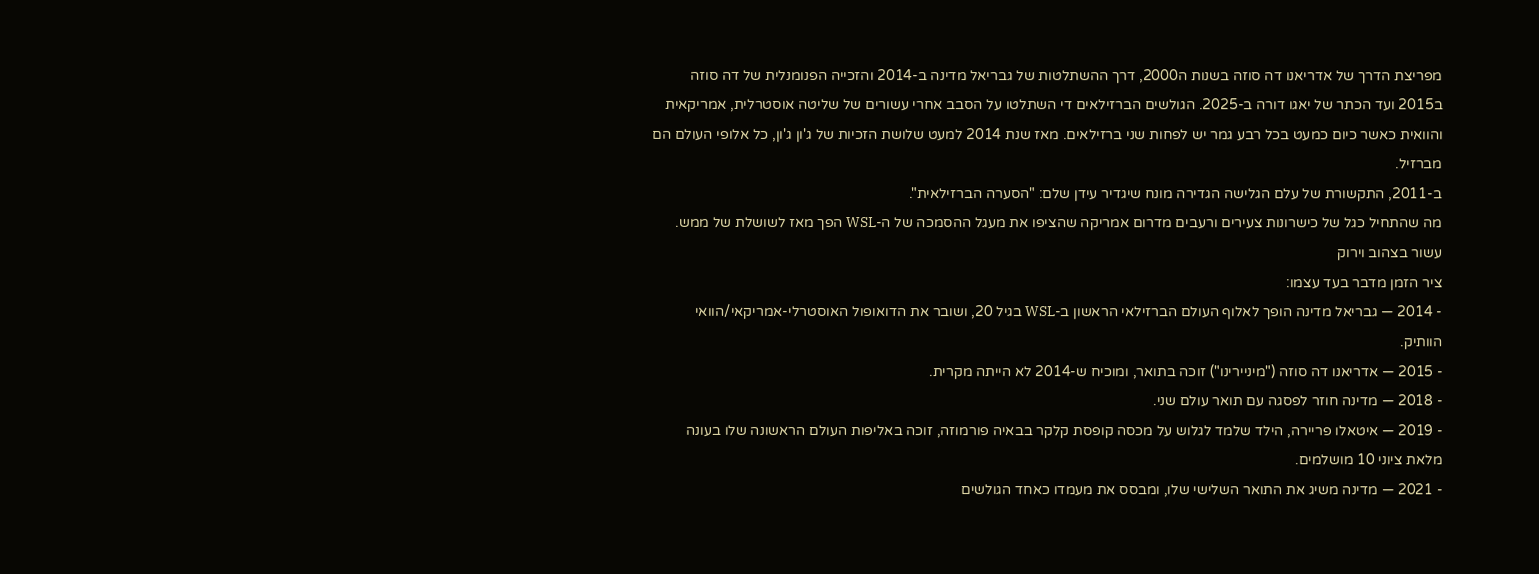מפריצת הדרך של אדריאנו דה סוזה בשנות ה2000, דרך ההשתלטות של גבריאל מדינה ב-2014 והזכייה הפנומנלית של דה סוזה ב2015 ועד הכתר של יאגו דורה ב-2025. הגולשים הברזילאים די השתלטו על הסבב אחרי עשורים של שליטה אוסטרלית, אמריקאית והוואית כאשר כיום כמעט בכל רבע גמר יש לפחות שני ברזילאים. מאז שנת 2014 למעט שלושת הזכיות של ג'ון ג'ון, כל אלופי העולם הם מברזיל.
ב-2011, התקשורת של עלם הגלישה הגדירה מונח שיגדיר עידן שלם: "הסערה הברזילאית".
מה שהתחיל כגל של כישרונות צעירים ורעבים מדרום אמריקה שהציפו את מעגל ההסמכה של ה-WSL הפך מאז לשושלת של ממש.
עשור בצהוב וירוק
ציר הזמן מדבר בעד עצמו:
- 2014 — גבריאל מדינה הופך לאלוף העולם הברזילאי הראשון ב-WSL בגיל 20, ושובר את הדואופול האוסטרלי-אמריקאי/הוואי הוותיק.
- 2015 — אדריאנו דה סוזה ("מיניירינו") זוכה בתואר, ומוכיח ש-2014 לא הייתה מקרית.
- 2018 — מדינה חוזר לפסגה עם תואר עולם שני.
- 2019 — איטאלו פריירה, הילד שלמד לגלוש על מכסה קופסת קלקר בבאיה פורמוזה, זוכה באליפות העולם הראשונה שלו בעונה מלאת ציוני 10 מושלמים.
- 2021 — מדינה משיג את התואר השלישי שלו, ומבסס את מעמדו כאחד הגולשים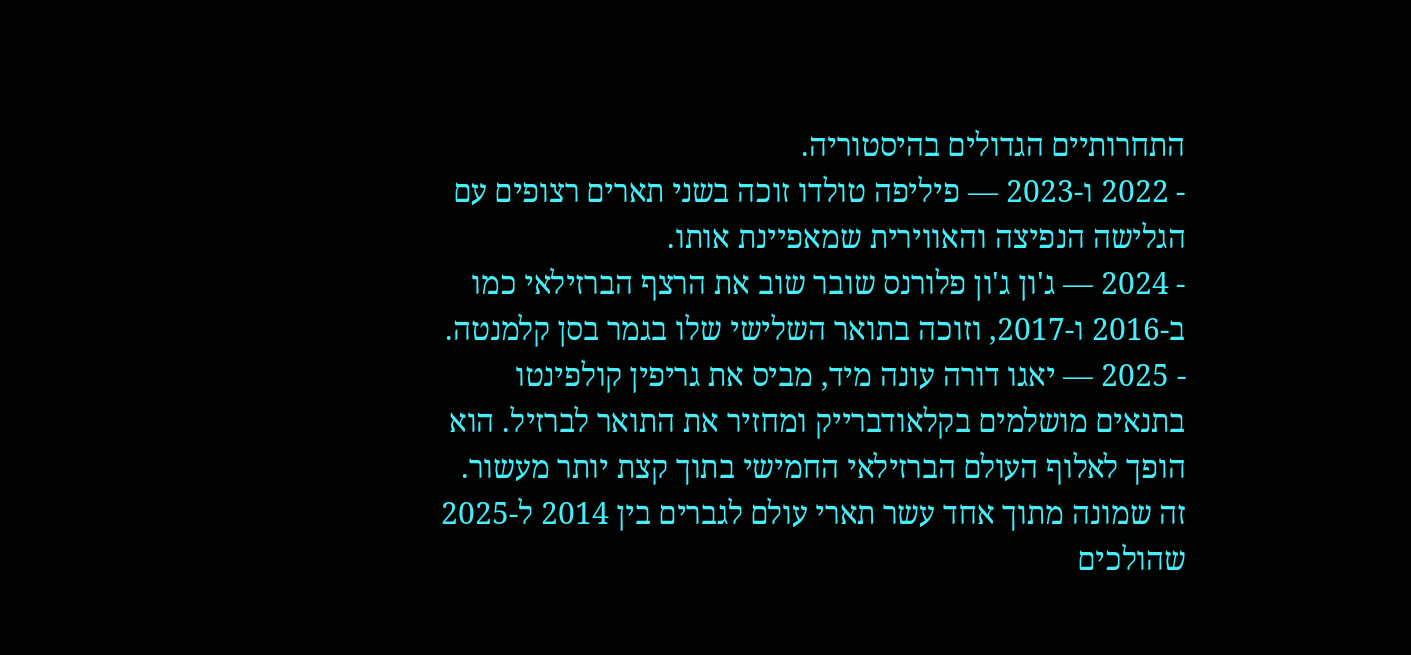התחרותיים הגדולים בהיסטוריה.
- 2022 ו-2023 — פיליפה טולדו זוכה בשני תארים רצופים עם הגלישה הנפיצה והאווירית שמאפיינת אותו.
- 2024 — ג'ון ג'ון פלורנס שובר שוב את הרצף הברזילאי כמו ב-2016 ו-2017, וזוכה בתואר השלישי שלו בגמר בסן קלמנטה.
- 2025 — יאגו דורה עונה מיד, מביס את גריפין קולפינטו בתנאים מושלמים בקלאודברייק ומחזיר את התואר לברזיל. הוא הופך לאלוף העולם הברזילאי החמישי בתוך קצת יותר מעשור.
זה שמונה מתוך אחד עשר תארי עולם לגברים בין 2014 ל-2025 שהולכים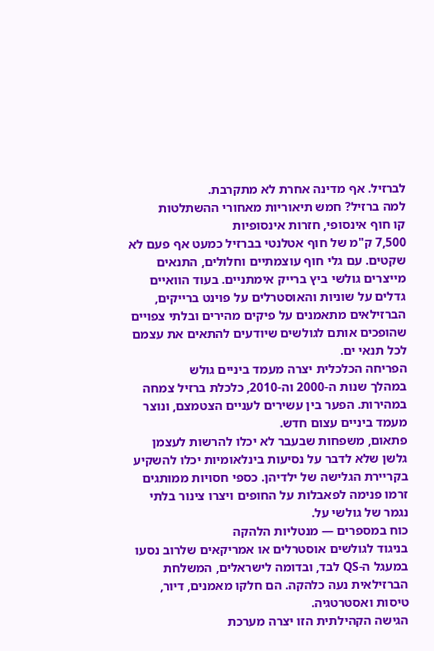לברזיל. אף מדינה אחרת לא מתקרבת.
למה ברזיל? חמש תיאוריות מאחורי ההשתלטות
קו חוף אינסופי, חזרות אינסופיות
7,500 ק"מ של חוף אטלנטי בברזיל כמעט אף פעם לא שקטים. עם גלי חוף עוצמתיים וחלולים, התנאים מייצרים גולשי ביץ ברייק אימתניים. בעוד הוואיים גדלים על שוניות והאוסטרלים על פוינט ברייקים, הברזילאים מתאמנים על פיקים מהירים ובלתי צפויים שהופכים אותם לגולשים שיודעים להתאים את עצמם לכל תנאי ים.
הפריחה הכלכלית יצרה מעמד ביניים גולש
במהלך שנות ה-2000 וה-2010, כלכלת ברזיל צמחה במהירות. הפער בין עשירים לעניים הצטמצם, ונוצר מעמד ביניים עצום חדש.
פתאום, משפחות שבעבר לא יכלו להרשות לעצמן גלשן שלא לדבר על נסיעות בינלאומיות יכלו להשקיע בקריירת הגלישה של ילדיהן. כספי חסויות ממותגים זרמו פנימה לפאבלות על החופים ויצרו צינור בלתי נגמר של גולשי על.
כוח במספרים — מנטליות הלהקה
בניגוד לגולשים אוסטרלים או אמריקאים שלרוב נסעו במעגל ה-QS לבד, ובדומה לישראלים, המשלחת הברזילאית נעה כלהקה. הם חלקו מאמנים, דיור, טיסות ואסטרטגיה.
הגישה הקהילתית הזו יצרה מערכת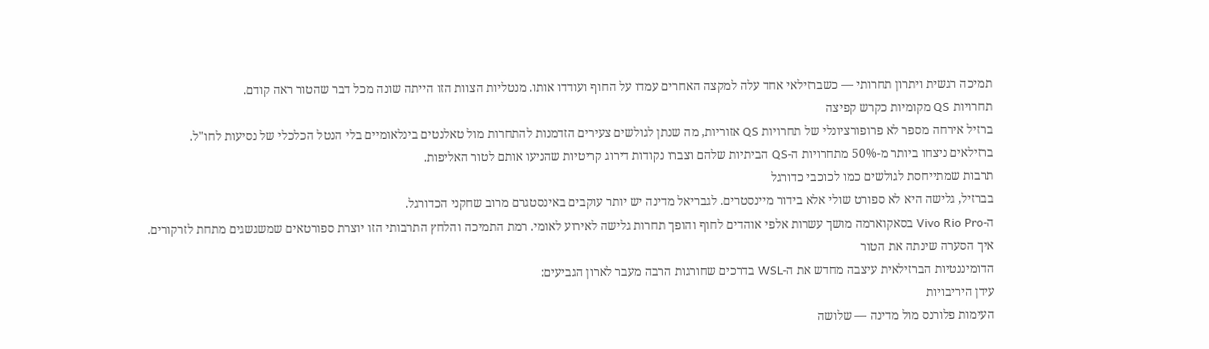תמיכה רגשית ויתרון תחרותי — כשברזילאי אחד עלה למקצה האחרים עמדו על החוף ועודדו אותו. מנטליות הצוות הזו הייתה שונה מכל דבר שהטור ראה קודם.
תחרויות QS מקומיות כקרש קפיצה
ברזיל אירחה מספר לא פרופורציונלי של תחרויות QS אזוריות, מה שנתן לגולשים צעירים הזדמנות להתחרות מול טאלנטים בינלאומיים בלי הנטל הכלכלי של נסיעות לחו"ל.
ברזילאים ניצחו ביותר מ-50% מתחרויות ה-QS הביתיות שלהם וצברו נקודות דירוג קריטיות שהניעו אותם לטור האליפות.
תרבות שמתייחסת לגולשים כמו לכוכבי כדורגל
בברזיל, גלישה היא לא ספורט שולי אלא בידור מיינסטרים. לגבריאל מדינה יש יותר עוקבים באינסטגרם מרוב שחקני הכדורגל.
ה-Vivo Rio Pro בסאקוארמה מושך עשרות אלפי אוהדים לחוף והופך תחרות גלישה לאירוע לאומי. רמת התמיכה והלחץ התרבותי הזו יוצרת ספורטאים שמשגשגים מתחת לזרקורים.
איך הסערה שינתה את הטור
הדומיננטיות הברזילאית עיצבה מחדש את ה-WSL בדרכים שחורגות הרבה מעבר לארון הגביעים:
עידן היריבויות
העימות פלורנס מול מדינה — שלושה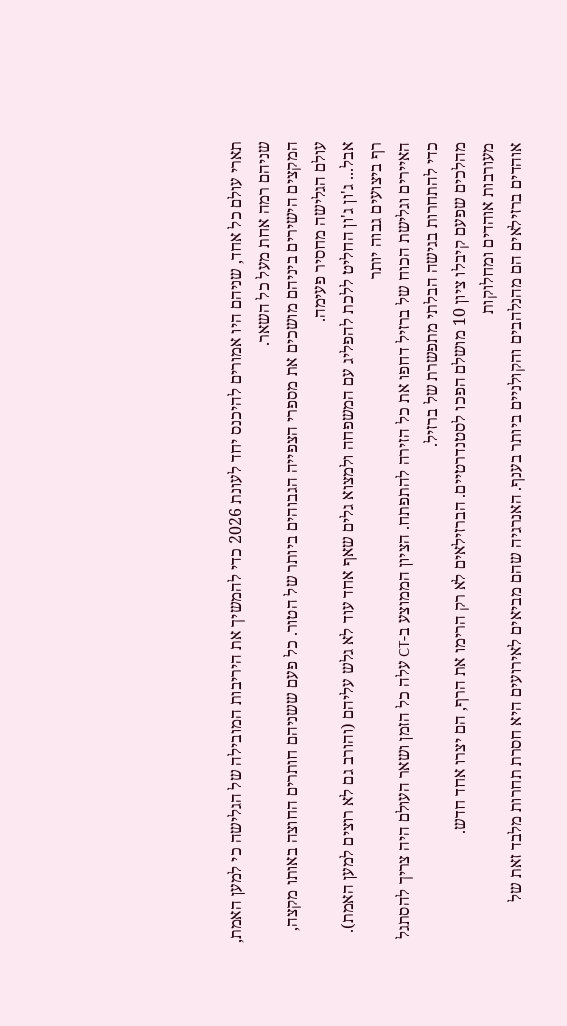תארי עולם כל אחד, שניהם היו אמורים להיכנס יחד לעונת 2026 כדי להמשיך את היריבות המובילה של הגלישה כי למען האמת, שניהם רמה אחת מעל כל השאר.
המקצים הישירים ביניהם מושכים את מספרי הצפייה הגבוהים ביותר של הטור. כל פעם ששניהם חותרים החוצה באותו מקצה, עולם הגלישה מחסיר פעימה.
אבל... ג'ון ג'ון החליט ללכת להפליג עם המשפחה ולמצוא גלים שאף אחד עוד לא גלש עליהם (והורב גם לא רוצים למען האמת).
רף ביצועים גבוה יותר
האיירים וגלישת הכוח של ברזיל דחפו את כל הזירה להתפתח. הציון הממוצע ב-CT עלה כל הזמן ושאר העולם היה צריך להסתגל כדי להתחרות בגישה הבלתי מתפשרת של ברזיל.
מהלכים שפעם קיבלו ציון 10 מושלם הפכו לסטנדרטיים. הברזילאים לא רק הרימו את הרף, הם יצרו אחד חדש.
מעורבות אוהדים ומחלוקות
אוהדים ברזילאים הם מהנלהבים והקולניים ביותר בענף. האנרגיה שהם מביאים לאירועים היא חסרת תחרות מלבד זאת של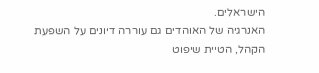הישראלים.
האנרגיה של האוהדים גם עוררה דיונים על השפעת הקהל, הטיית שיפוט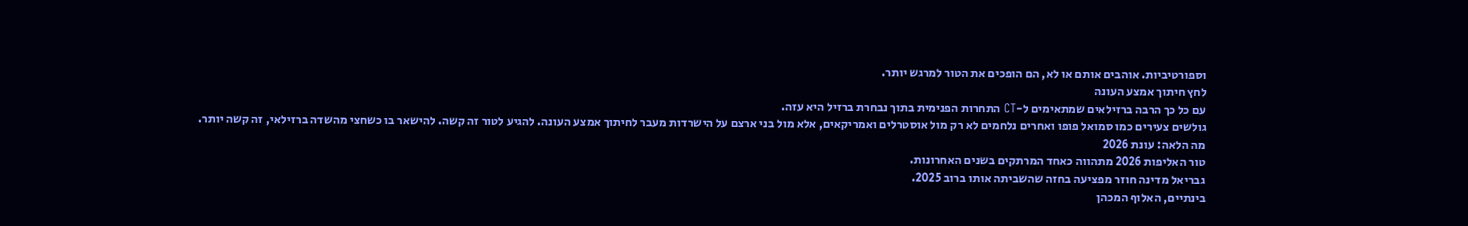וספורטיביות. אוהבים אותם או לא, הם הופכים את הטור למרגש יותר.
לחץ חיתוך אמצע העונה
עם כל כך הרבה ברזילאים שמתאימים ל-CT התחרות הפנימית בתוך נבחרת ברזיל היא עזה.
גולשים צעירים כמו סמואל פופו ואחרים נלחמים לא רק מול אוסטרלים ואמריקאים, אלא מול בני ארצם על הישרדות מעבר לחיתוך אמצע העונה. להגיע לטור זה קשה. להישאר בו כשחצי מהשדה ברזילאי, זה קשה יותר.
מה הלאה: עונת 2026
טור האליפות 2026 מתהווה כאחד המרתקים בשנים האחרונות.
גבריאל מדינה חוזר מפציעה בחזה שהשביתה אותו ברוב 2025.
בינתיים, האלוף המכהן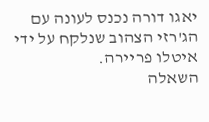יאגו דורה נכנס לעונה עם הג'רזי הצהוב שנלקח על ידי איטלו פריירה.
השאלה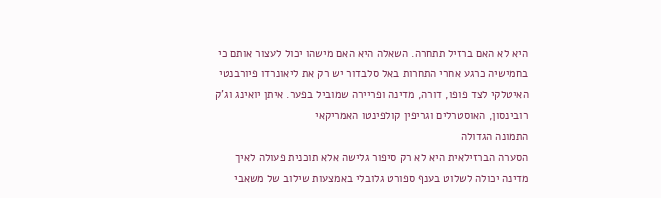היא לא האם ברזיל תתחרה. השאלה היא האם מישהו יכול לעצור אותם כי בחמישיה כרגע אחרי התחרות באל סלבדור יש רק את ליאונרדו פיורבנטי האיטלקי לצד פופו, דורה, מדינה ופריירה שמוביל בפער. איתן יואינג וג'ק רובינסון, האוסטרלים וגריפין קולפינטו האמריקאי
התמונה הגדולה
הסערה הברזילאית היא לא רק סיפור גלישה אלא תוכנית פעולה לאיך מדינה יכולה לשלוט בענף ספורט גלובלי באמצעות שילוב של משאבי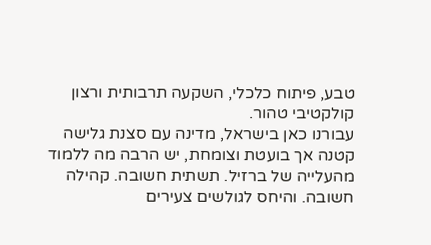טבע, פיתוח כלכלי, השקעה תרבותית ורצון קולקטיבי טהור.
עבורנו כאן בישראל, מדינה עם סצנת גלישה קטנה אך בועטת וצומחת, יש הרבה מה ללמוד מהעלייה של ברזיל. תשתית חשובה. קהילה חשובה. והיחס לגולשים צעירים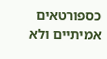כספורטאים אמיתיים ולא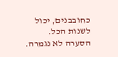כחובבנים, יכול לשנות הכל.
הסערה לא נגמרה.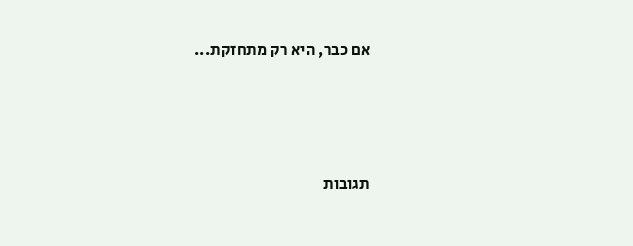אם כבר, היא רק מתחזקת...





תגובות